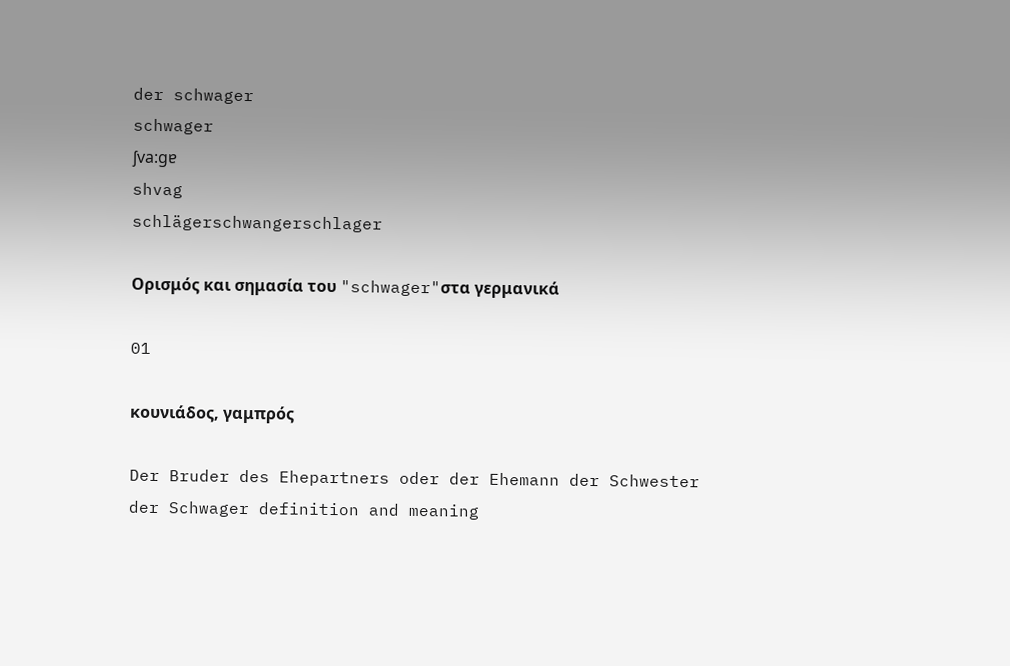der schwager
schwager
ʃva:gɐ
shvag
schlägerschwangerschlager

Ορισμός και σημασία του "schwager"στα γερμανικά

01

κουνιάδος, γαμπρός

Der Bruder des Ehepartners oder der Ehemann der Schwester
der Schwager definition and meaning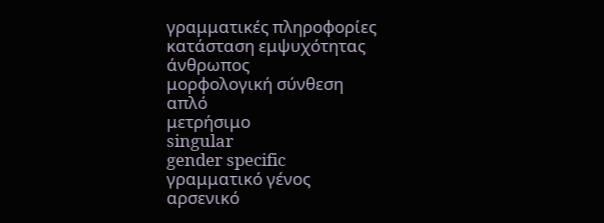γραμματικές πληροφορίες
κατάσταση εμψυχότητας
άνθρωπος
μορφολογική σύνθεση
απλό
μετρήσιμο
singular
gender specific
γραμματικό γένος
αρσενικό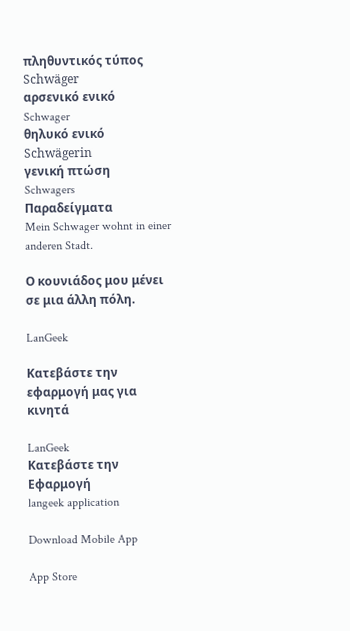πληθυντικός τύπος
Schwäger
αρσενικό ενικό
Schwager
θηλυκό ενικό
Schwägerin
γενική πτώση
Schwagers
Παραδείγματα
Mein Schwager wohnt in einer anderen Stadt.

Ο κουνιάδος μου μένει σε μια άλλη πόλη.

LanGeek

Κατεβάστε την εφαρμογή μας για κινητά

LanGeek
Κατεβάστε την Εφαρμογή
langeek application

Download Mobile App

App Store